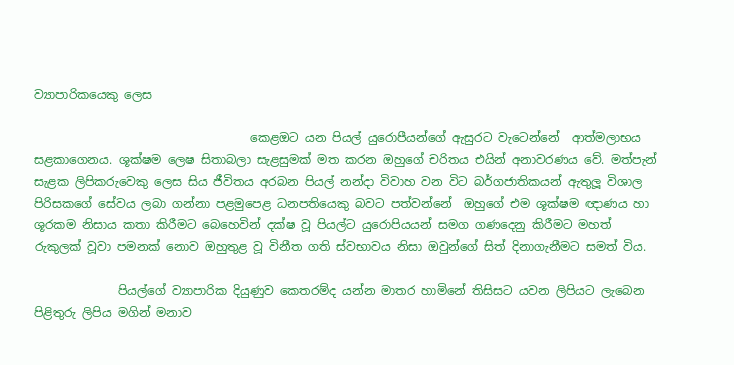ව්‍යාපාරිකයෙකු ලෙස

                                    කෙළඔට යන පියල් යුරොපීයන්ගේ ඇසුරට වැටෙන්නේ  ආත්මලාභය සළකාගෙනය. ශූක්ෂම ලෙෂ සිතාබලා සැළසුමක් මත කරන ඔහුගේ චරිතය එයින් අනාවරණය වේ. මත්පැන් සැළක ලිපිකරුවෙකු ලෙස සිය ජීවිතය අරබන පියල් නන්දා විවාහ වන විට බර්ගජාතිකයන් ඇතුලූ විශාල පිරිසකගේ සේවය ලබා ගන්නා පළමුපෙළ ධනපතියෙකු බවට පත්වන්නේ  ඔහුගේ එම ශූක්ෂම ඥාණය හා ශූරකම නිසාය කතා කිරීමට බෙහෙවින් දක්ෂ වූ පියල්ට යුරොපියයන් සමග ගණදෙනු කිරීමට මහත් රුකුලක් වූවා පමනක් නොව ඔහුතුළ වූ විනීත ගති ස්වභාවය නිසා ඔවුන්ගේ සිත් දිනාගැනීමට සමත් විය.

              පියල්ගේ ව්‍යාපාරික දියුණුව කෙතරම්ද යන්න මාතර හාමිනේ තිසිසට යවන ලිපියට ලැබෙන පිළිතුරු ලිපිය මගින් මනාව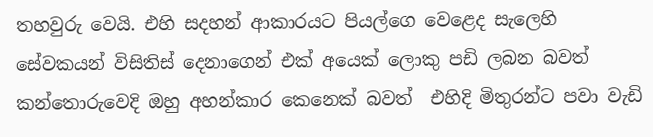තහවුරු වෙයි. එහි සදහන් ආකාරයට පියල්ගෙ වෙළෙද සැලෙහි සේවකයන් විසිතිස් දෙනාගෙන් එක් අයෙක් ලොකු පඩි ලබන බවත් කන්තොරුවෙදි ඔහු අහන්කාර කෙනෙක් බවත්  එහිදි මිතුරන්ට පවා වැඩි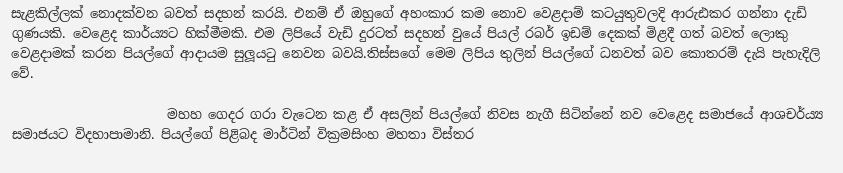සැළකිල්ලක් නොදක්වන බවත් සදහන් කරයි. එනම් ඒ ඔහුගේ අහංකාර කම නොව වෙළදාම් කටයුතුවලදි ආරුඪකර ගන්නා දැඩි ගුණයකි. වෙළෙද කාර්ය්‍යට හික්මීමකි. එම ලිපියේ වැඩි දුරටත් සදහන් වුයේ පියල් රබර් ඉඩම් දෙකක් මිළදී ගත් බවත් ලොකු වෙළදාමක් කරන පියල්ගේ ආදායම සුලූයටු නෙවන බවයි.තිස්සගේ මෙම ලිපිය තුලින් පියල්ගේ ධනවත් බව කොතරම් දැයි පැහැදිලි වේ.

                        මහහ ගෙදර ගරා වැටෙන කළ ඒ අසලින් පියල්ගේ නිවස නැගී සිටින්නේ නව වෙළෙද සමාජයේ ආශචර්ය්‍ය සමාජයට විදහාපාමානි. පියල්ගේ පිළිබද මාර්ටින් වික්‍රමසිංහ මහතා විස්තර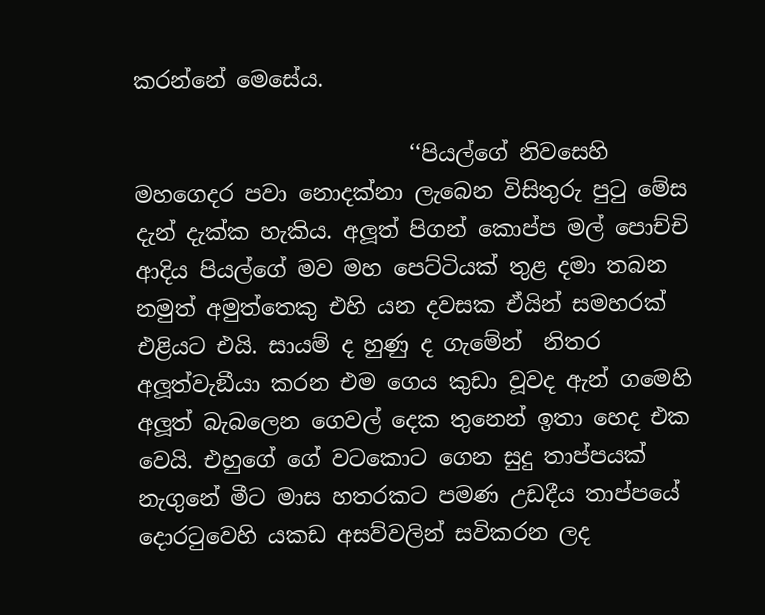කරන්නේ මෙසේය.

                         ‘‘පියල්ගේ නිවසෙහි මහගෙදර පවා නොදක්නා ලැබෙන විසිතුරු පුටු මේස දැන් දැක්ක හැකිය. අලූත් පිගන් කොප්ප මල් පොච්චි ආදිය පියල්ගේ මව මහ පෙට්ටියක් තුළ දමා තබන නමුත් අමුත්තෙකු එහි යන දවසක ඒයින් සමහරක් එළියට එයි. සායම් ද හුණු ද ගැමේන්  නිතර අලූත්වැඞීයා කරන එම ගෙය කුඩා වූවද ඇන් ගමෙහි අලූත් බැබලෙන ගෙවල් දෙක තුනෙන් ඉතා හෙද එක වෙයි. එහුගේ ගේ වටකොට ගෙන සුදු තාප්පයක් නැගුනේ මීට මාස හතරකට පමණ උඩදීය තාප්පයේ දොරටුවෙහි යකඩ අසව්වලින් සවිකරන ලද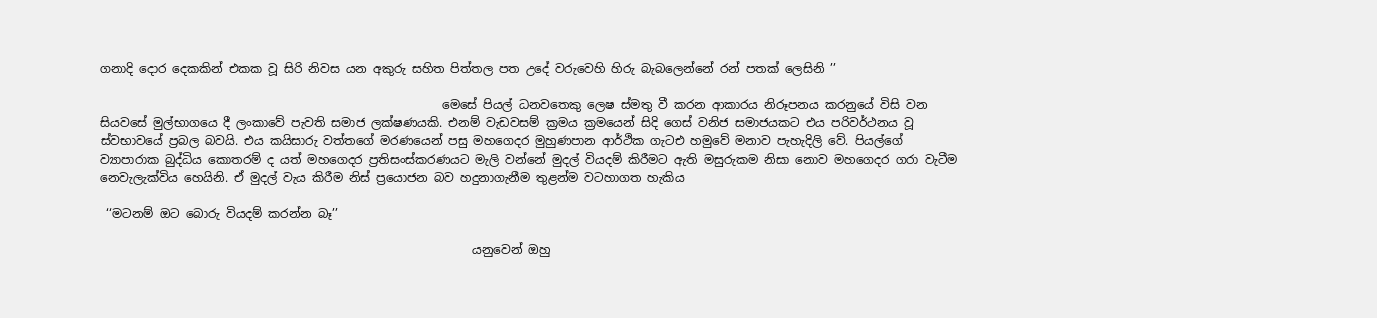ගනාදි දොර දෙකකින් එකක වූ සිරි නිවස යන අකුරු සහිත පිත්තල පත උදේ වරුවෙහි හිරු බැබලෙන්නේ රන් පතක් ලෙසිනි ’’

                                                         මෙසේ පියල් ධනවතෙකු ලෙෂ ස්මතු වී කරන ආකාරය නිරූපනය කරනුයේ විසි වන සියවසේ මුල්භාගයෙ දී ලංකාවේ පැවති සමාජ ලක්ෂණයකි. එනම් වැඩවසම් ක්‍රමය ක්‍රමයෙන් සිදි ගෙස් වනිජ සමාජයකට එය පරිවර්ථනය වූ ස්වභාවයේ ප්‍රබල බවයි. එය කයිසාරු වත්තගේ මරණයෙන් පසු මහගෙදර මුහුණපාන ආර්ථික ගැටඑ හමුවේ මනාව පැහැදිලි වේ. පියල්ගේ ව්‍යාපාරාක බුද්ධිය කොතරම් ද යත් මහගෙදර ප්‍රතිසංස්කරණයට මැලි වන්නේ මුදල් වියදම් කිරීමට ඇති මසුරුකම නිසා නොව මහගෙදර ගරා වැටීම නෙවැලැක්විය හෙයිනි. ඒ මුදල් වැය කිරීම නිස් ප්‍රයොජන බව හදුනාගැනීම තුළන්ම වටහාගත හැකිය

 ‘‘මටනම් ඔට බොරු වියදම් කරන්න බෑ’’

                                                              යනුවෙන් ඔහු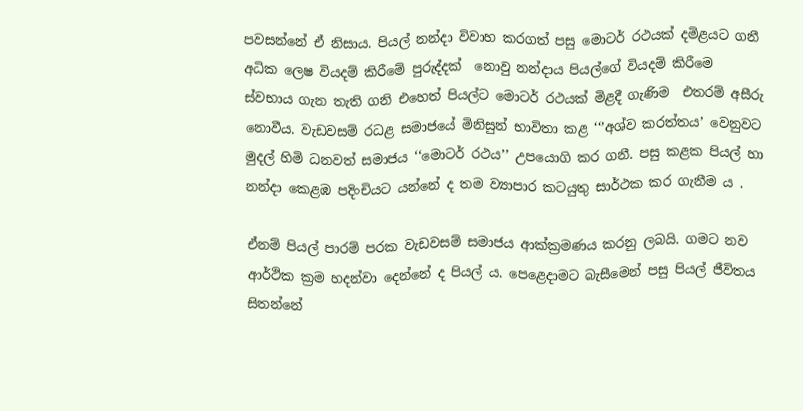පවසන්නේ ඒ නිසාය. පියල් නන්දා විවාහ කරගත් පසු මොටර් රථයක් දමිළයට ගනී අධික ලෙෂ වියදම් කිරීමේ පුරුද්දක්  නොවු නන්දාය පියල්ගේ වියදම් කිරීමෙ ස්වභාය ගැන තැති ගනි එහෙත් පියල්ට මොටර් රථයක් මිළදී ගැණිම  එතරම් අසීරු නොවීය. වැඩවසම් රධළ සමාජයේ මිනිසුන් භාවිතා කළ ‘‘’අශ්ව කරත්තය’ වෙනුවට මුදල් හිමි ධනවත් සමාජය ‘‘මොටර් රථය’’ උපයොගි කර ගනී. පසු කළක පියල් හා නන්දා කෙළඹ පදිංචියට යන්නේ ද තම ව්‍යාපාර කටයුතු සාර්ථක කර ගැනීම ය .

ඒනම් පියල් පාරම් පරක වැඩවසම් සමාජය ආක්ක්‍රමණය කරනු ලබයි. ගමට නව ආර්ථික ක්‍රම හදන්වා දෙන්නේ ද පියල් ය. පෙළෙදාමට බැසීමෙන් පසු පියල් ජීවිතය සිතන්නේ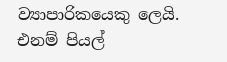ව්‍යාපාරිකයෙකු ලෙයි. එනම් පියල්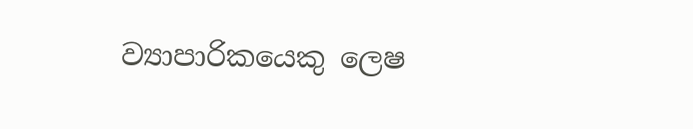ව්‍යාපාරිකයෙකු ලෙෂ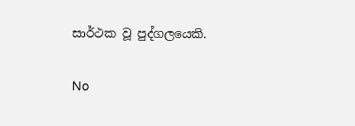සාර්ථක වූ පුද්ගලයෙකි.

No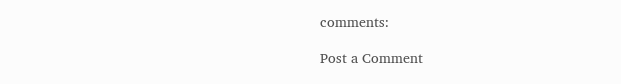comments:

Post a Comment